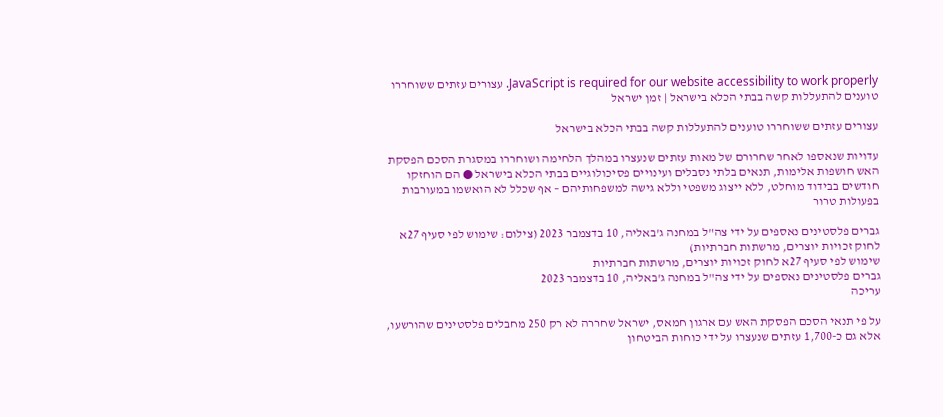JavaScript is required for our website accessibility to work properly. עצורים עזתים ששוחררו טוענים להתעללות קשה בבתי הכלא בישראל | זמן ישראל

עצורים עזתים ששוחררו טוענים להתעללות קשה בבתי הכלא בישראל

עדויות שנאספו לאחר שחרורם של מאות עזתים שנעצרו במהלך הלחימה ושוחררו במסגרת הסכם הפסקת האש חושפות אלימות, תנאים בלתי נסבלים ועינויים פסיכולוגיים בבתי הכלא בישראל ● הם הוחזקו חודשים בבידוד מוחלט, ללא ייצוג משפטי וללא גישה למשפחותיהם – אף שכלל לא הואשמו במעורבות בפעולות טרור

גברים פלסטינים נאספים על ידי צה"ל במחנה ג'באליה, 10 בדצמבר 2023 (צילום: שימוש לפי סעיף 27א לחוק זכויות יוצרים, מרשתות חברתיות)
שימוש לפי סעיף 27א לחוק זכויות יוצרים, מרשתות חברתיות
גברים פלסטינים נאספים על ידי צה"ל במחנה ג'באליה, 10 בדצמבר 2023
עריכה

על פי תנאי הסכם הפסקת האש עם ארגון חמאס, ישראל שחררה לא רק 250 מחבלים פלסטינים שהורשעו, אלא גם כ-1,700 עזתים שנעצרו על ידי כוחות הביטחון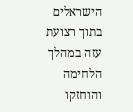הישראלים בתוך רצועת עזה במהלך הלחימה והוחזקו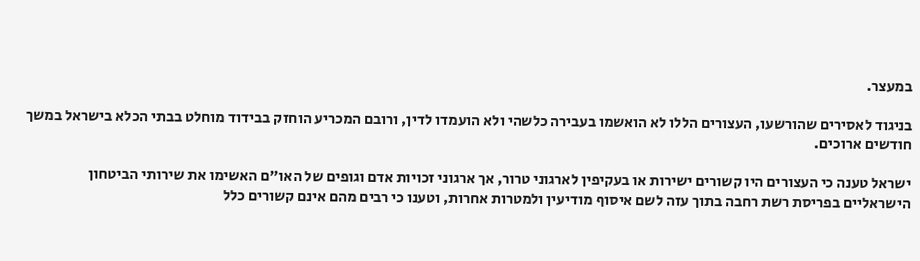במעצר.

בניגוד לאסירים שהורשעו, העצורים הללו לא הואשמו בעבירה כלשהי ולא הועמדו לדין, ורובם המכריע הוחזק בבידוד מוחלט בבתי הכלא בישראל במשך חודשים ארוכים.

ישראל טענה כי העצורים היו קשורים ישירות או בעקיפין לארגוני טרור, אך ארגוני זכויות אדם וגופים של האו"ם האשימו את שירותי הביטחון הישראליים בפריסת רשת רחבה בתוך עזה לשם איסוף מודיעין ולמטרות אחרות, וטענו כי רבים מהם אינם קשורים כלל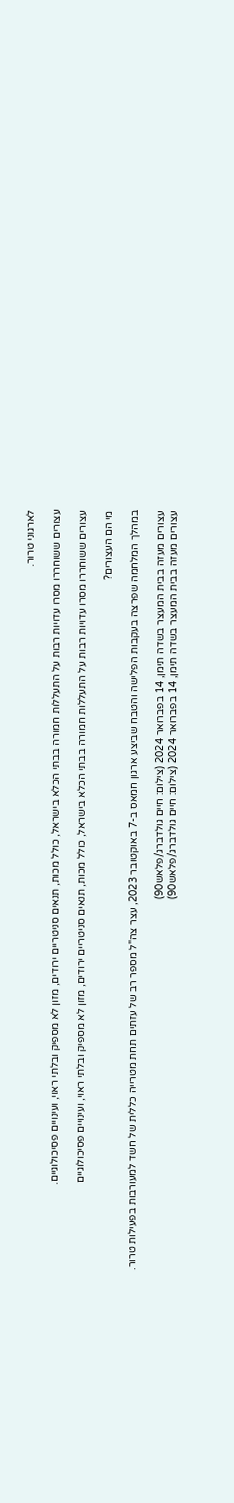לארגוני טרור.

עצורים ששוחררו מסרו עדויות רבות על התעללות חמורה בבתי הכלא בישראל, כולל מכות, תנאים סניטריים ירודים, מזון לא מספיק ובלתי ראוי, ועינויים פסיכולוגיים.

עצורים ששוחררו מסרו עדויות רבות על התעללות חמורה בבתי הכלא בישראל, כולל מכות, תנאים סניטריים ירודים, מזון לא מספיק ובלתי ראוי, ועינויים פסיכולוגיים

מי הם העצורים?

במהלך המלחמה שפרצה בעקבות הפלישה והטבח שביצע ארגון חמאס ב-7 באוקטובר 2023, עצר צה"ל מספר רב של עזתים תחת מטרייה כללית של חשד למעורבות בפעילות טרור.

עצורים מעזה בבית המעצר בשדה תימן, 14 בפברואר 2024 (צילום: חיים גולדברג/פלאש90)
עצורים מעזה בבית המעצר בשדה תימן, 14 בפברואר 2024 (צילום: חיים גולדברג/פלאש90)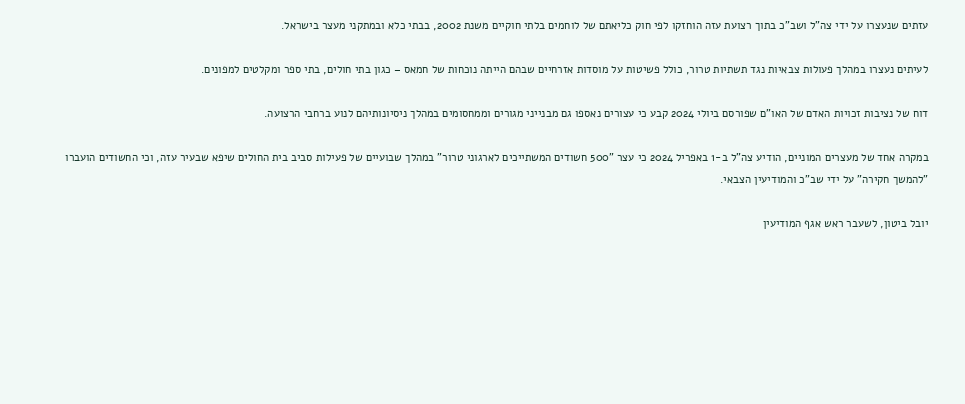עזתים שנעצרו על ידי צה"ל ושב"כ בתוך רצועת עזה הוחזקו לפי חוק כליאתם של לוחמים בלתי חוקיים משנת 2002, בבתי כלא ובמתקני מעצר בישראל.

לעיתים נעצרו במהלך פעולות צבאיות נגד תשתיות טרור, כולל פשיטות על מוסדות אזרחיים שבהם הייתה נוכחות של חמאס – כגון בתי חולים, בתי ספר ומקלטים למפונים.

דוח של נציבות זכויות האדם של האו"ם שפורסם ביולי 2024 קבע כי עצורים נאספו גם מבנייני מגורים וממחסומים במהלך ניסיונותיהם לנוע ברחבי הרצועה.

במקרה אחד של מעצרים המוניים, הודיע צה"ל ב-1 באפריל 2024 כי עצר "500 חשודים המשתייכים לארגוני טרור" במהלך שבועיים של פעילות סביב בית החולים שיפא שבעיר עזה, וכי החשודים הועברו "להמשך חקירה" על ידי שב"כ והמודיעין הצבאי.

יובל ביטון, לשעבר ראש אגף המודיעין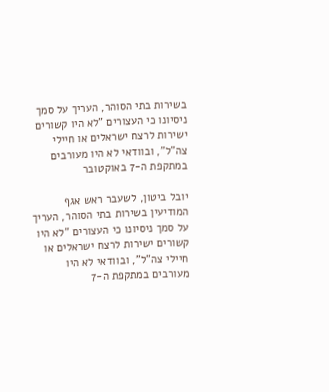בשירות בתי הסוהר, העריך על סמך ניסיונו כי העצורים "לא היו קשורים ישירות לרצח ישראלים או חיילי צה"ל", ובוודאי לא היו מעורבים במתקפת ה-7 באוקטובר

יובל ביטון, לשעבר ראש אגף המודיעין בשירות בתי הסוהר, העריך על סמך ניסיונו כי העצורים "לא היו קשורים ישירות לרצח ישראלים או חיילי צה"ל", ובוודאי לא היו מעורבים במתקפת ה-7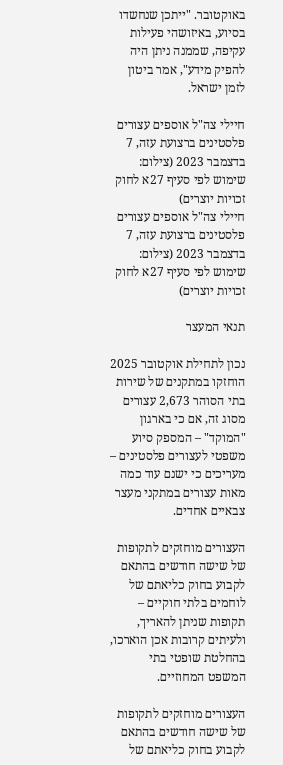באוקטובר. "ייתכן שנחשדו בסיוע, באיזושהי פעילות עקיפה, שממנה ניתן היה להפיק מידע", אמר ביטון לזמן ישראל.

חיילי צה"ל אוספים עצורים פלסטינים ברצועת עזה, 7 בדצמבר 2023 (צילום: שימוש לפי סעיף 27א לחוק זכויות יוצרים)
חיילי צה"ל אוספים עצורים פלסטינים ברצועת עזה, 7 בדצמבר 2023 (צילום: שימוש לפי סעיף 27א לחוק זכויות יוצרים)

תנאי המעצר

נכון לתחילת אוקטובר 2025 הוחזקו במתקנים של שירות בתי הסוהר 2,673 עצורים מסוג זה, אם כי בארגון "המוקד" – המספק סיוע משפטי לעצורים פלסטינים – מעריכים כי ישנם עוד כמה מאות עצורים במתקני מעצר צבאיים אחדים.

העצורים מוחזקים לתקופות של שישה חודשים בהתאם לקבוע בחוק כליאתם של לוחמים בלתי חוקיים – תקופות שניתן להאריך, ולעיתים קרובות אכן הוארכו, בהחלטת שופטי בתי המשפט המחוזיים.

העצורים מוחזקים לתקופות של שישה חודשים בהתאם לקבוע בחוק כליאתם של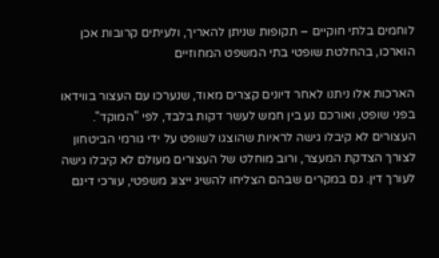לוחמים בלתי חוקיים – תקופות שניתן להאריך, ולעיתים קרובות אכן הוארכו, בהחלטת שופטי בתי המשפט המחוזיים

הארכות אלו ניתנו לאחר דיונים קצרים מאוד, שנערכו עם העצור בווידאו בפני שופט, ואורכם נע בין חמש לעשר דקות בלבד, לפי "המוקד". העצורים לא קיבלו גישה לראיות שהוצגו לשופט על ידי גורמי הביטחון לצורך הצדקת המעצר, ורוב מוחלט של העצורים מעולם לא קיבלו גישה לעורך דין. גם במקרים שבהם הצליחו להשיג ייצוג משפטי, עורכי דינם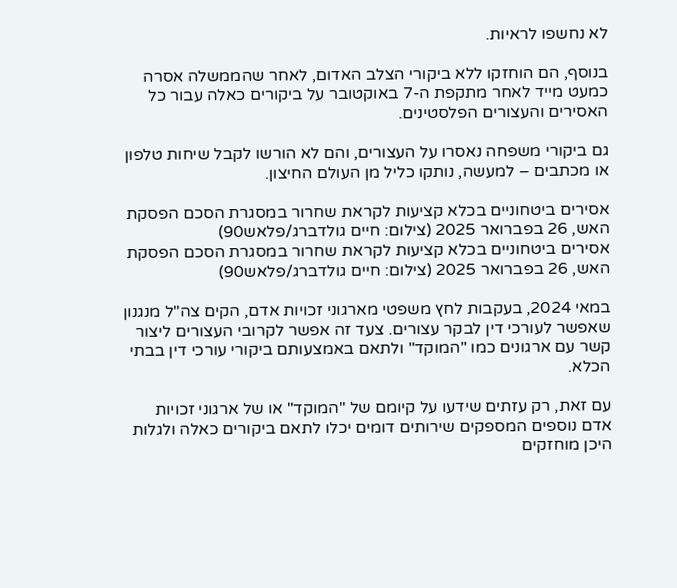לא נחשפו לראיות.

בנוסף, הם הוחזקו ללא ביקורי הצלב האדום, לאחר שהממשלה אסרה כמעט מייד לאחר מתקפת ה-7 באוקטובר על ביקורים כאלה עבור כל האסירים והעצורים הפלסטינים.

גם ביקורי משפחה נאסרו על העצורים, והם לא הורשו לקבל שיחות טלפון או מכתבים – למעשה, נותקו כליל מן העולם החיצון.

אסירים ביטחוניים בכלא קציעות לקראת שחרור במסגרת הסכם הפסקת האש, 26 בפברואר 2025 (צילום: חיים גולדברג/פלאש90)
אסירים ביטחוניים בכלא קציעות לקראת שחרור במסגרת הסכם הפסקת האש, 26 בפברואר 2025 (צילום: חיים גולדברג/פלאש90)

במאי 2024, בעקבות לחץ משפטי מארגוני זכויות אדם, הקים צה"ל מנגנון שאפשר לעורכי דין לבקר עצורים. צעד זה אפשר לקרובי העצורים ליצור קשר עם ארגונים כמו "המוקד" ולתאם באמצעותם ביקורי עורכי דין בבתי הכלא.

עם זאת, רק עזתים שידעו על קיומם של "המוקד" או של ארגוני זכויות אדם נוספים המספקים שירותים דומים יכלו לתאם ביקורים כאלה ולגלות היכן מוחזקים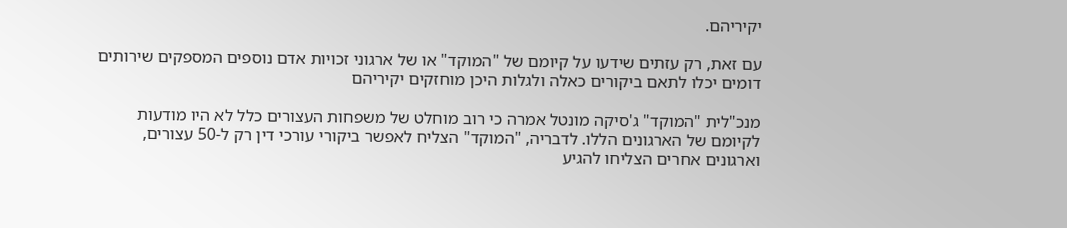יקיריהם.

עם זאת, רק עזתים שידעו על קיומם של "המוקד" או של ארגוני זכויות אדם נוספים המספקים שירותים דומים יכלו לתאם ביקורים כאלה ולגלות היכן מוחזקים יקיריהם

מנכ"לית "המוקד" ג'סיקה מונטל אמרה כי רוב מוחלט של משפחות העצורים כלל לא היו מודעות לקיומם של הארגונים הללו. לדבריה, "המוקד" הצליח לאפשר ביקורי עורכי דין רק ל-50 עצורים, וארגונים אחרים הצליחו להגיע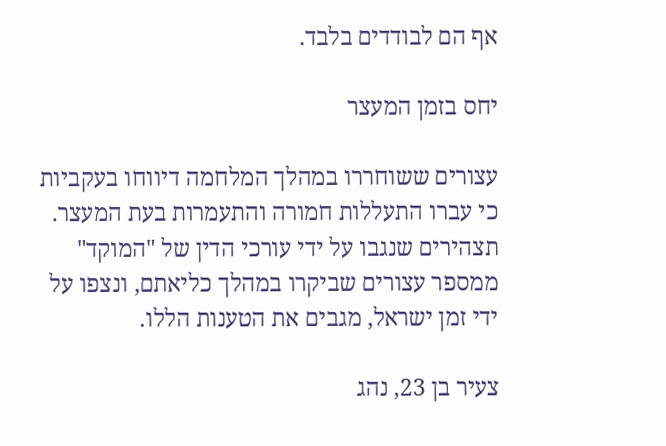אף הם לבודדים בלבד.

יחס בזמן המעצר

עצורים ששוחררו במהלך המלחמה דיווחו בעקביות כי עברו התעללות חמורה והתעמרות בעת המעצר. תצהירים שנגבו על ידי עורכי הדין של "המוקד" ממספר עצורים שביקרו במהלך כליאתם, ונצפו על ידי זמן ישראל, מגבים את הטענות הללו.

צעיר בן 23, נהג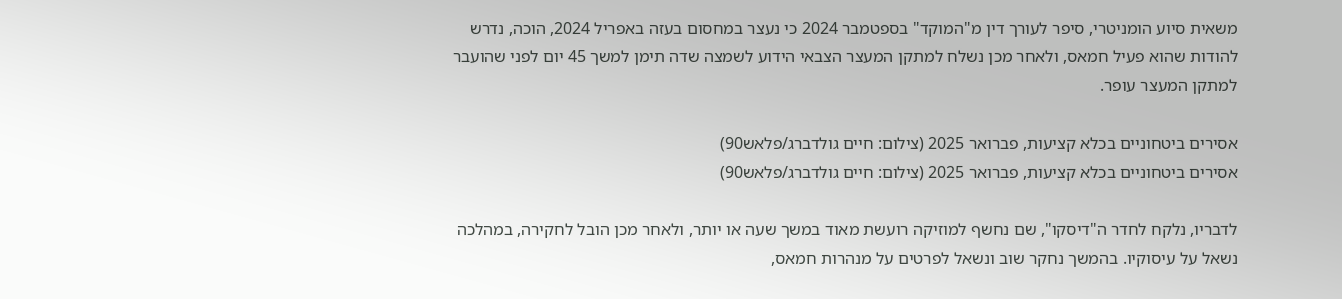משאית סיוע הומניטרי, סיפר לעורך דין מ"המוקד" בספטמבר 2024 כי נעצר במחסום בעזה באפריל 2024, הוכה, נדרש להודות שהוא פעיל חמאס, ולאחר מכן נשלח למתקן המעצר הצבאי הידוע לשמצה שדה תימן למשך 45 יום לפני שהועבר למתקן המעצר עופר.

אסירים ביטחוניים בכלא קציעות, פברואר 2025 (צילום: חיים גולדברג/פלאש90)
אסירים ביטחוניים בכלא קציעות, פברואר 2025 (צילום: חיים גולדברג/פלאש90)

לדבריו, נלקח לחדר ה"דיסקו", שם נחשף למוזיקה רועשת מאוד במשך שעה או יותר, ולאחר מכן הובל לחקירה, במהלכה נשאל על עיסוקיו. בהמשך נחקר שוב ונשאל לפרטים על מנהרות חמאס,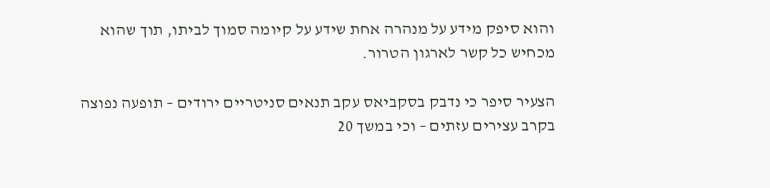והוא סיפק מידע על מנהרה אחת שידע על קיומה סמוך לביתו, תוך שהוא מכחיש כל קשר לארגון הטרור.

הצעיר סיפר כי נדבק בסקביאס עקב תנאים סניטריים ירודים – תופעה נפוצה בקרב עצירים עזתים – וכי במשך 20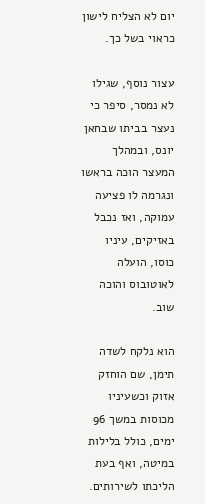יום לא הצליח לישון כראוי בשל כך.

עצור נוסף, שגילו לא נמסר, סיפר כי נעצר בביתו שבחאן יונס, ובמהלך המעצר הוכה בראשו ונגרמה לו פציעה עמוקה, ואז נכבל באזיקים, עיניו כוסו, הועלה לאוטובוס והוכה שוב.

הוא נלקח לשדה תימן, שם הוחזק אזוק וכשעיניו מכוסות במשך 96 ימים, כולל בלילות במיטה, ואף בעת הליכתו לשירותים.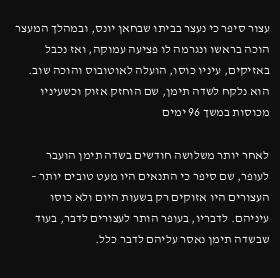עצור סיפר כי נעצר בביתו שבחאן יונס, ובמהלך המעצר הוכה בראשו ונגרמה לו פציעה עמוקה, ואז נכבל באזיקים, עיניו כוסו, הועלה לאוטובוס והוכה שוב. הוא נלקח לשדה תימן, שם הוחזק אזוק וכשעיניו מכוסות במשך 96 ימים

לאחר יותר משלושה חודשים בשדה תימן הועבר לעופר, שם סיפר כי התנאים היו מעט טובים יותר – העצורים היו אזוקים רק בשעות היום ולא כוסו עיניהם. לדבריו, בעופר הותר לעצורים לדבר, בעוד שבשדה תימן נאסר עליהם לדבר כלל.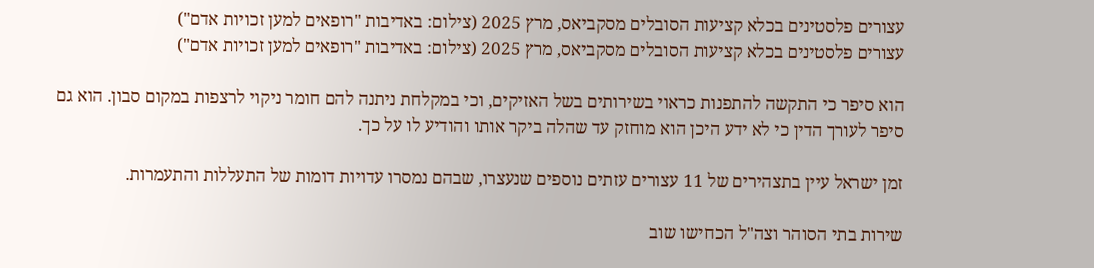עצורים פלסטינים בכלא קציעות הסובלים מסקביאס, מרץ 2025 (צילום: באדיבות "רופאים למען זכויות אדם")
עצורים פלסטינים בכלא קציעות הסובלים מסקביאס, מרץ 2025 (צילום: באדיבות "רופאים למען זכויות אדם")

הוא סיפר כי התקשה להתפנות כראוי בשירותים בשל האזיקים, וכי במקלחת ניתנה להם חומר ניקוי לרצפות במקום סבון. הוא גם סיפר לעורך הדין כי לא ידע היכן הוא מוחזק עד שהלה ביקר אותו והודיע לו על כך.

זמן ישראל עיין בתצהירים של 11 עצורים עזתים נוספים שנעצרו, שבהם נמסרו עדויות דומות של התעללות והתעמרות.

שירות בתי הסוהר וצה"ל הכחישו שוב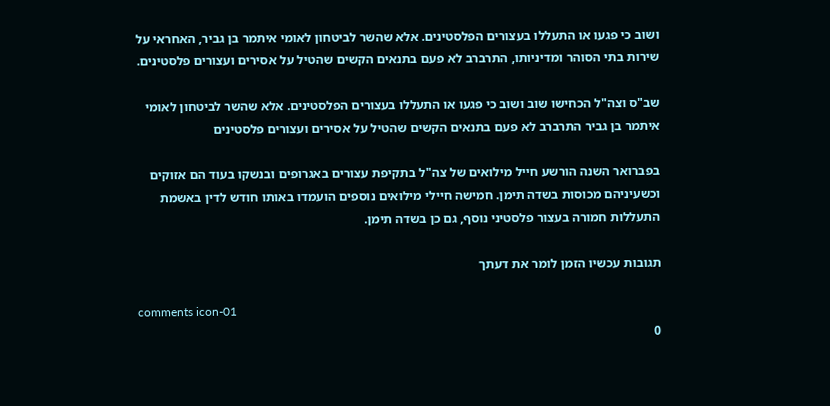ושוב כי פגעו או התעללו בעצורים הפלסטינים. אלא שהשר לביטחון לאומי איתמר בן גביר, האחראי על שירות בתי הסוהר ומדיניותו, התרברב לא פעם בתנאים הקשים שהטיל על אסירים ועצורים פלסטינים.

שב"ס וצה"ל הכחישו שוב ושוב כי פגעו או התעללו בעצורים הפלסטינים. אלא שהשר לביטחון לאומי איתמר בן גביר התרברב לא פעם בתנאים הקשים שהטיל על אסירים ועצורים פלסטינים

בפברואר השנה הורשע חייל מילואים של צה"ל בתקיפת עצורים באגרופים ובנשקו בעוד הם אזוקים וכשעיניהם מכוסות בשדה תימן. חמישה חיילי מילואים נוספים הועמדו באותו חודש לדין באשמת התעללות חמורה בעצור פלסטיני נוסף, גם כן בשדה תימן.

תגובות עכשיו הזמן לומר את דעתך

comments icon-01
0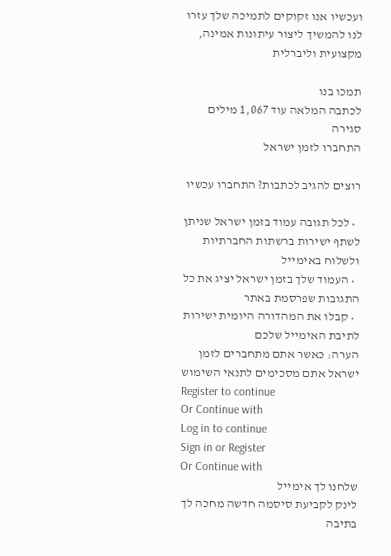ועכשיו אנו זקוקים לתמיכה שלך עזרו לנו להמשיך ליצור עיתונות אמינה, מקצועית וליברלית

תמכו בנו
לכתבה המלאה עוד 1,067 מילים
סגירה
התחברו לזמן ישראל

רוצים להגיב לכתבות? התחברו עכשיו

  • לכל תגובה עמוד בזמן ישראל שניתן לשתף ישירות ברשתות החברתיות ולשלוח באימייל
  • העמוד שלך בזמן ישראל יציג את כל התגובות שפרסמת באתר
  • קבלו את המהדורה היומית ישירות לתיבת האימייל שלכם
הערה: כאשר אתם מתחברים לזמן ישראל אתם מסכימים לתנאי השימוש
Register to continue
Or Continue with
Log in to continue
Sign in or Register
Or Continue with
שלחנו לך אימייל
לינק לקביעת סיסמה חדשה מחכה לך בתיבה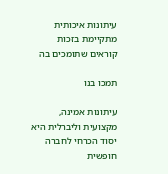עיתונות איכותית מתקיימת בזכות קוראים שתומכים בה

תמכו בנו

עיתונות אמינה, מקצועית וליברלית היא יסוד הכרחי לחברה חופשית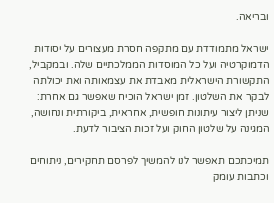ובריאה.

ישראל מתמודדת עם מתקפה חסרת מעצורים על יסודות הדמוקרטיה ועל כל המוסדות הממלכתיים שלה. ובמקביל, התקשורת הישראלית מאבדת את עצמאותה ואת יכולתה לבקר את השלטון. זמן ישראל הוכיח שאפשר גם אחרת: שניתן ליצור עיתונות חופשית, אחראית, ביקורתית ונחושה, המגינה על שלטון החוק ועל זכות הציבור לדעת.

תמיכתכם תאפשר לנו להמשיך לפרסם תחקירים, ניתוחים וכתבות עומק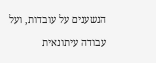הנשענים על עובדות, ועל עבודה עיתונאית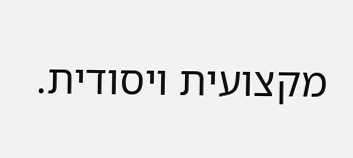מקצועית ויסודית.